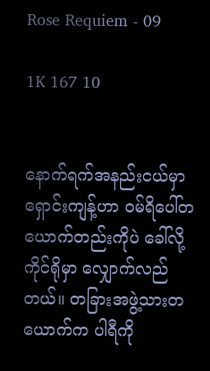Rose Requiem - 09

1K 167 10


နောက်ရက်အနည်းငယ်မှာ ရှောင်းကျန့်ဟာ ဝမ်ရိပေါ်တယောက်တည်းကိုပဲ ခေါ်လို့ ကိုင်ရိုမှာ လျှောက်လည်တယ်။ တခြားအဖွဲ့သားတယောက်က ပါရီကို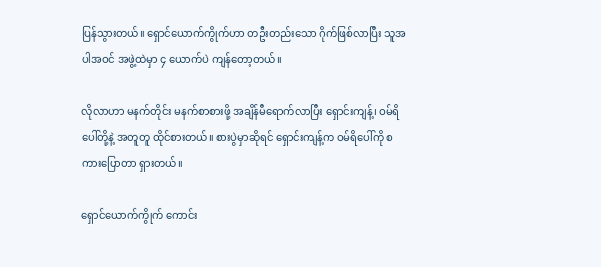ပြန်သွားတယ်။ ရှောင်ယောက်ကွိုက်ဟာ တဦးတည်းသော ဂိုက်ဖြစ်လာပြီး သူအပါအဝင် အဖွဲ့ထဲမှာ ၄ ယောက်ပဲ ကျန်တော့တယ်။

လိုလာဟာ မနက်တိုင်း မနက်စာစားဖို့ အချိန်မီရောက်လာပြီး ရှောင်းကျန့်၊ ဝမ်ရိပေါ်တို့နဲ့ အတူတူ ထိုင်စားတယ်။ စားပွဲမှာဆိုရင် ရှောင်းကျန့်က ဝမ်ရိပေါ်ကို စကားပြောတာ ရှားတယ်။

ရှောင်ယောက်ကွိုက် ကောင်း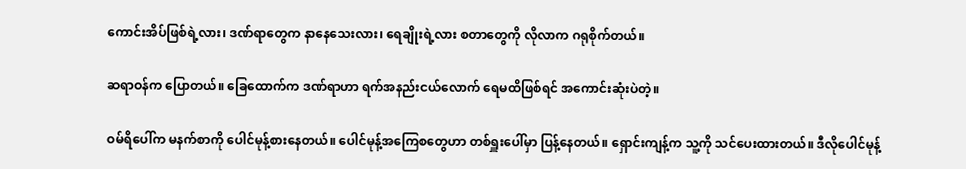ကောင်းအိပ်ဖြစ်ရဲ့လား၊ ဒဏ်ရာတွေက နာနေသေးလား၊ ရေချိုးရဲ့လား စတာတွေကို လိုလာက ဂရုစိုက်တယ်။

ဆရာဝန်က ပြောတယ်။ ခြေထောက်က ဒဏ်ရာဟာ ရက်အနည်းငယ်လောက် ရေမထိဖြစ်ရင် အကောင်းဆုံးပဲတဲ့။

ဝမ်ရိပေါ်က မနက်စာကို ပေါင်မုန့်စားနေတယ်။ ပေါင်မုန့်အကြေစတွေဟာ တစ်ရှူးပေါ်မှာ ပြန့်နေတယ်။ ရှောင်းကျန့်က သူ့ကို သင်ပေးထားတယ်။ ဒီလိုပေါင်မုန့်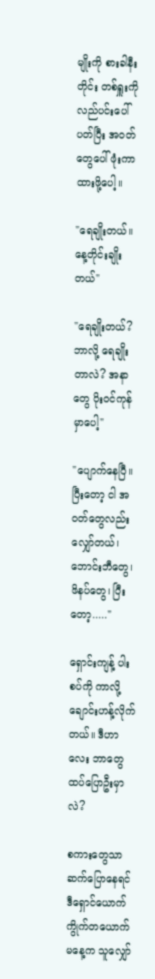မျိုးကို စားခါနီးတိုင်း တစ်ရှူးကို လည်ပင်းပေါ်ပတ်ပြီး အဝတ်တွေပေါ် ဖုံးကာထားဖို့ပေါ့။

"ရေချိုးတယ်။ နေ့တိုင်းချိုးတယ်"

"ရေချိုးတယ်? ဘာလို့ ရေချိုးတာလဲ? အနာတွေ ပိုးဝင်ကုန်မှာပေါ့"

"ပျောက်နေပြီ။ ပြီးတော့ ငါ အဝတ်တွေလည်း လျှော်တယ်၊ ဘောင်းဘီတွေ၊ ဖိနပ်တွေ၊ ပြီးတော့....."

ရှောင်းကျန့် ပါးစပ်ကို ကာလို့ ချောင်းဟန့်လိုက်တယ်။ ဒီဟာလေး ဘာတွေ ထပ်ပြောဦးမှာလဲ?

စကားတွေသာ ဆက်ပြောနေရင် ဒီရှောင်ယောက်ကွိုက်တယောက် မနေ့က သူလျှော်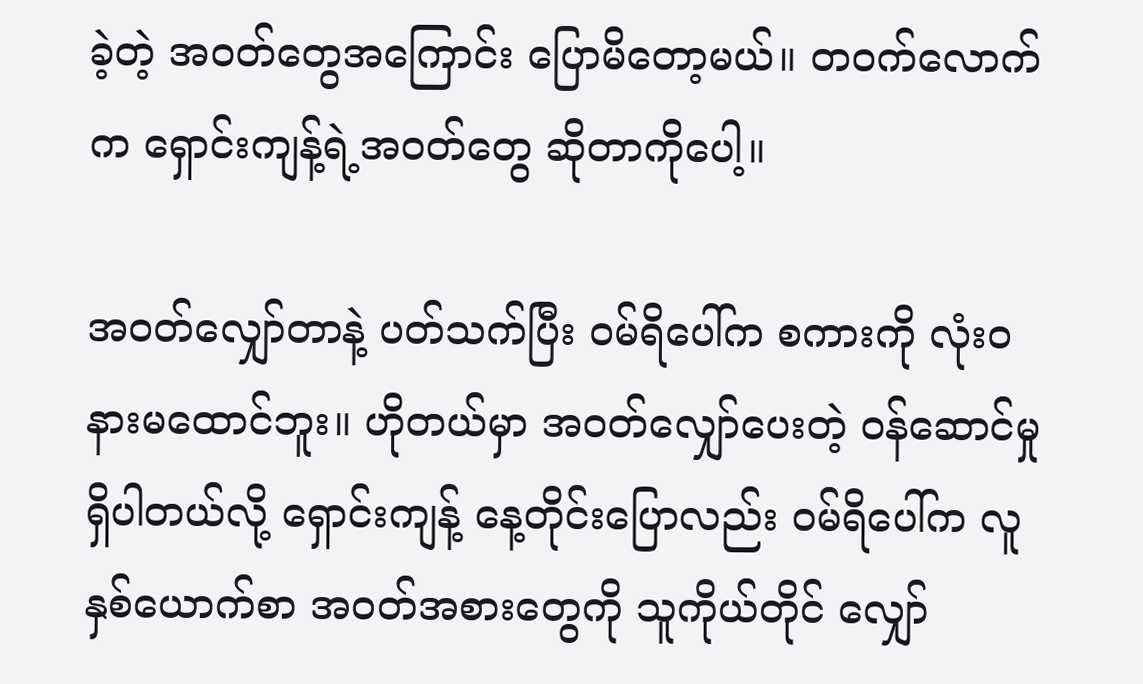ခဲ့တဲ့ အဝတ်တွေအကြောင်း ပြောမိတော့မယ်။ တဝက်လောက်က ရှောင်းကျန့်ရဲ့အဝတ်တွေ ဆိုတာကိုပေါ့။

အဝတ်လျှော်တာနဲ့ ပတ်သက်ပြီး ဝမ်ရိပေါ်က စကားကို လုံးဝ နားမထောင်ဘူး။ ဟိုတယ်မှာ အဝတ်လျှော်ပေးတဲ့ ဝန်ဆောင်မှု ရှိပါတယ်လို့ ရှောင်းကျန့် နေ့တိုင်းပြောလည်း ဝမ်ရိပေါ်က လူနှစ်ယောက်စာ အဝတ်အစားတွေကို သူကိုယ်တိုင် လျှော်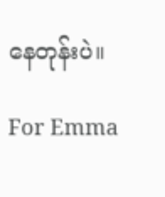နေတုန်းပဲ။

For Emma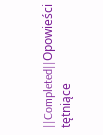||Completed||Opowieści tętniące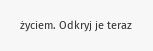życiem. Odkryj je teraz